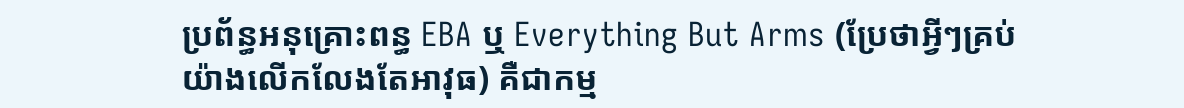ប្រព័ន្ធអនុគ្រោះពន្ធ EBA ឬ Everything But Arms (ប្រែថាអ្វីៗគ្រប់យ៉ាងលើកលែងតែអាវុធ) គឺជាកម្ម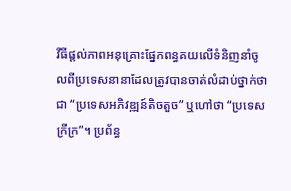វីធីផ្តល់ភាពអនុគ្រោះផ្នែកពន្ធគយលើទំនិញនាំចូលពីប្រទេសនានាដែលត្រូវបានចាត់លំដាប់ថ្នាក់ថាជា “ប្រទេសអភិវឌ្ឍន៍តិចតួច” ឬហៅថា “ប្រទេសក្រីក្រ”។ ប្រព័ន្ធ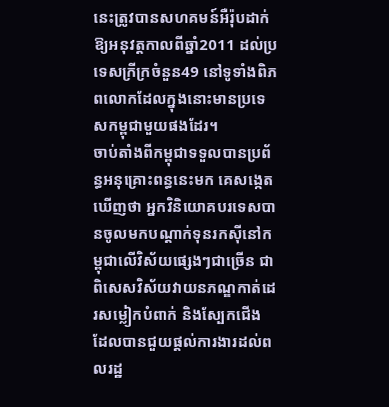នេះត្រូវបានសហគមន៍អឺរ៉ុបដាក់ឱ្យអនុវត្តកាលពីឆ្នាំ2011 ដល់ប្រទេសក្រីក្រចំនួន49 នៅទូទាំងពិភពលោកដែលក្នុងនោះមានប្រទេសកម្ពុជាមួយផងដែរ។
ចាប់តាំងពីកម្ពុជាទទួលបានប្រព័ន្ធអនុគ្រោះពន្ធនេះមក គេសង្កេតឃើញថា អ្នកវិនិយោគបរទេសបានចូលមកបណ្តាក់ទុនរកស៊ីនៅកម្ពុជាលើវិស័យផ្សេងៗជាច្រើន ជាពិសេសវិស័យវាយនភណ្ឌកាត់ដេរសម្លៀកបំពាក់ និងស្បែកជើង ដែលបានជួយផ្តល់ការងារដល់ពលរដ្ឋ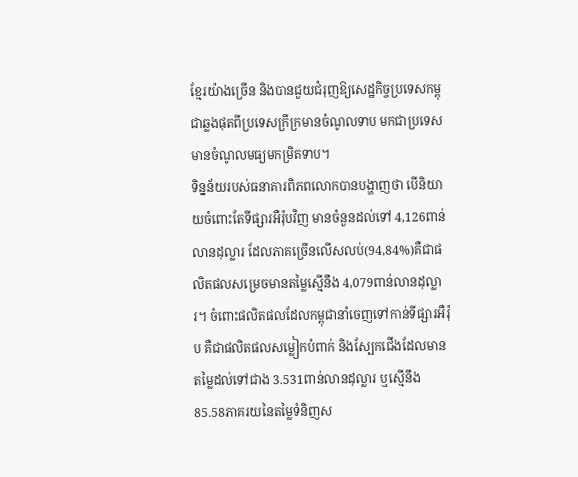ខ្មែរយ៉ាងច្រើន និងបានជួយជំរុញឱ្យសេដ្ឋកិច្ចប្រទេសកម្ពុជាឆ្លងផុតពីប្រទេសក្រីក្រមានចំណូលទាប មកជាប្រទេសមានចំណូលមធ្យមកម្រិតទាប។
ទិន្នន័យរបស់ធនាគារពិភពលោកបានបង្ហាញថា បើនិយាយចំពោះតែទីផ្សារអឺរ៉ុបវិញ មានចំនួនដល់ទៅ 4,126ពាន់លានដុល្លារ ដែលភាគច្រើនលើសលប់(94,84%)គឺជាផលិតផលសម្រេចមានតម្លៃស្មើនឹង 4,079ពាន់លានដុល្លារ។ ចំពោះផលិតផលដែលកម្ពុជានាំចេញទៅកាន់ទីផ្សារអឺរ៉ុប គឺជាផលិតផលសម្លៀកបំពាក់ និងស្បែកជើងដែលមានតម្លៃដល់ទៅជាង 3.531ពាន់លានដុល្លារ ឬស្មើនឹង85.58ភាគរយនៃតម្លៃទំនិញស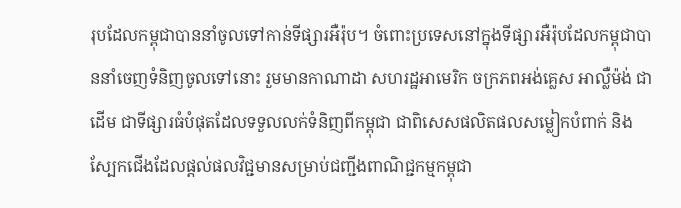រុបដែលកម្ពុជាបាននាំចូលទៅកាន់ទីផ្សារអឺរ៉ុប។ ចំពោះប្រទេសនៅក្នុងទីផ្សារអឺរ៉ុបដែលកម្ពុជាបាននាំចេញទំនិញចូលទៅនោះ រួមមានកាណាដា សហរដ្ឋអាមេរិក ចក្រភពអង់គ្លេស អាល្លឺម៉ង់ ជាដើម ជាទីផ្សារធំបំផុតដែលទទួលលក់ទំនិញពីកម្ពុជា ជាពិសេសផលិតផលសម្លៀកបំពាក់ និងស្បែកជើងដែលផ្តល់ផលវិជ្ជមានសម្រាប់ជញ្ជីងពាណិជ្ជកម្មកម្ពុជា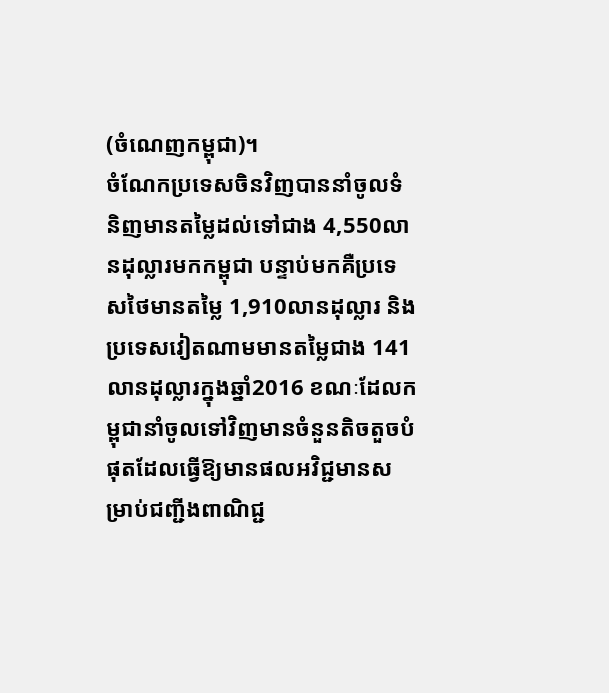(ចំណេញកម្ពុជា)។
ចំណែកប្រទេសចិនវិញបាននាំចូលទំនិញមានតម្លៃដល់ទៅជាង 4,550លានដុល្លារមកកម្ពុជា បន្ទាប់មកគឺប្រទេសថៃមានតម្លៃ 1,910លានដុល្លារ និងប្រទេសវៀតណាមមានតម្លៃជាង 141លានដុល្លារក្នុងឆ្នាំ2016 ខណៈដែលកម្ពុជានាំចូលទៅវិញមានចំនួនតិចតួចបំផុតដែលធ្វើឱ្យមានផលអវិជ្ជមានសម្រាប់ជញ្ជីងពាណិជ្ជ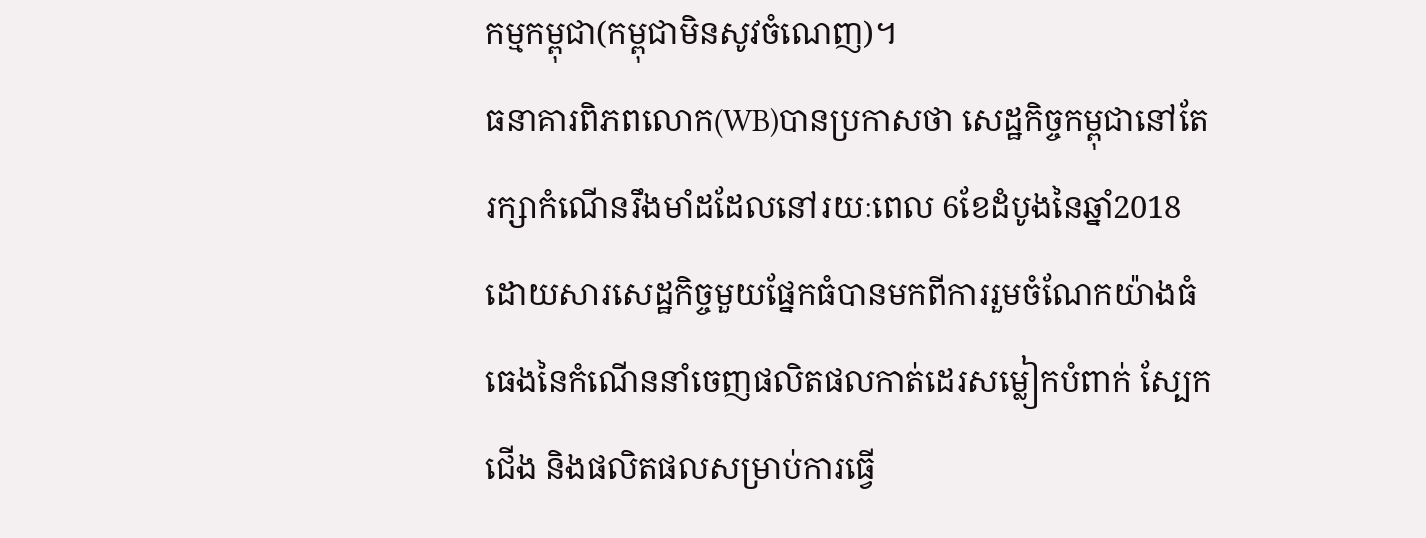កម្មកម្ពុជា(កម្ពុជាមិនសូវចំណេញ)។
ធនាគារពិភពលោក(WB)បានប្រកាសថា សេដ្ឋកិច្ចកម្ពុជានៅតែរក្សាកំណើនរឹងមាំដដែលនៅរយៈពេល 6ខែដំបូងនៃឆ្នាំ2018 ដោយសារសេដ្ឋកិច្ចមួយផ្នែកធំបានមកពីការរួមចំណែកយ៉ាងធំធេងនៃកំណើននាំចេញផលិតផលកាត់ដេរសម្លៀកបំពាក់ ស្បែកជើង និងផលិតផលសម្រាប់ការធ្វើ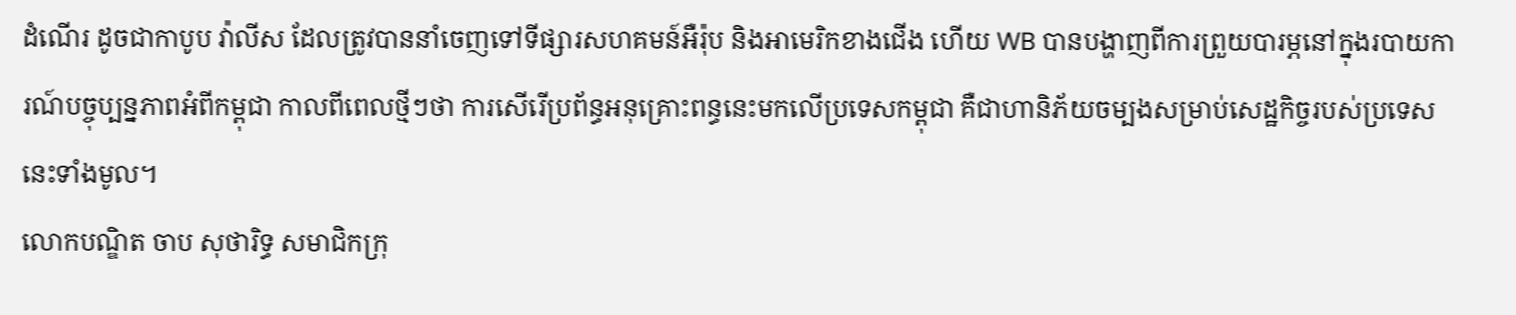ដំណើរ ដូចជាកាបូប វ៉ាលីស ដែលត្រូវបាននាំចេញទៅទីផ្សារសហគមន៍អឺរ៉ុប និងអាមេរិកខាងជើង ហើយ WB បានបង្ហាញពីការព្រួយបារម្ភនៅក្នុងរបាយការណ៍បច្ចុប្បន្នភាពអំពីកម្ពុជា កាលពីពេលថ្មីៗថា ការសើរើប្រព័ន្ធអនុគ្រោះពន្ធនេះមកលើប្រទេសកម្ពុជា គឺជាហានិភ័យចម្បងសម្រាប់សេដ្ឋកិច្ចរបស់ប្រទេសនេះទាំងមូល។
លោកបណ្ឌិត ចាប សុថារិទ្ធ សមាជិកក្រុ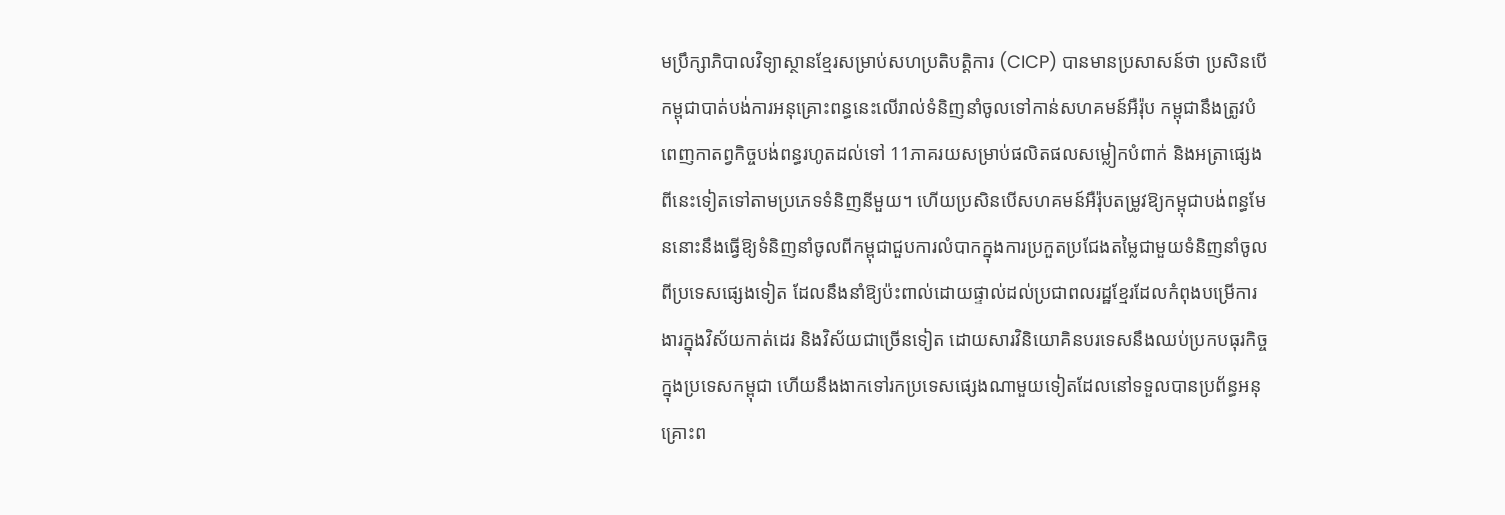មប្រឹក្សាភិបាលវិទ្យាស្ថានខ្មែរសម្រាប់សហប្រតិបត្តិការ (CICP) បានមានប្រសាសន៍ថា ប្រសិនបើកម្ពុជាបាត់បង់ការអនុគ្រោះពន្ធនេះលើរាល់ទំនិញនាំចូលទៅកាន់សហគមន៍អឺរ៉ុប កម្ពុជានឹងត្រូវបំពេញកាតព្វកិច្ចបង់ពន្ធរហូតដល់ទៅ 11ភាគរយសម្រាប់ផលិតផលសម្លៀកបំពាក់ និងអត្រាផ្សេងពីនេះទៀតទៅតាមប្រភេទទំនិញនីមួយ។ ហើយប្រសិនបើសហគមន៍អឺរ៉ុបតម្រូវឱ្យកម្ពុជាបង់ពន្ធមែននោះនឹងធ្វើឱ្យទំនិញនាំចូលពីកម្ពុជាជួបការលំបាកក្នុងការប្រកួតប្រជែងតម្លៃជាមួយទំនិញនាំចូលពីប្រទេសផ្សេងទៀត ដែលនឹងនាំឱ្យប៉ះពាល់ដោយផ្ទាល់ដល់ប្រជាពលរដ្ឋខ្មែរដែលកំពុងបម្រើការងារក្នុងវិស័យកាត់ដេរ និងវិស័យជាច្រើនទៀត ដោយសារវិនិយោគិនបរទេសនឹងឈប់ប្រកបធុរកិច្ចក្នុងប្រទេសកម្ពុជា ហើយនឹងងាកទៅរកប្រទេសផ្សេងណាមួយទៀតដែលនៅទទួលបានប្រព័ន្ធអនុគ្រោះព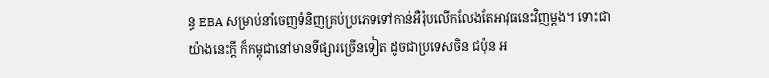ន្ធ EBA សម្រាប់នាំចេញទំនិញគ្រប់ប្រភេទទៅកាន់អឺរ៉ុបលើកលែងតែអាវុធនេះវិញម្ដង។ ទោះជាយ៉ាងនេះក្តី ក៏កម្ពុជានៅមានទីផ្សារច្រើនទៀត ដូចជាប្រទេសចិន ជប៉ុន អ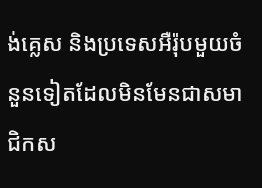ង់គ្លេស និងប្រទេសអឺរ៉ុបមួយចំនួនទៀតដែលមិនមែនជាសមាជិកស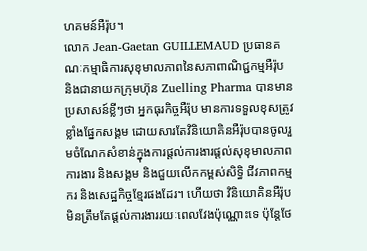ហគមន៍អឺរ៉ុប។
លោក Jean-Gaetan GUILLEMAUD ប្រធានគណៈកម្មាធិការសុខុមាលភាពនៃសភាពាណិជ្ជកម្មអឺរ៉ុប និងជានាយកក្រុមហ៊ុន Zuelling Pharma បានមានប្រសាសន៍ខ្លីៗថា អ្នកធុរកិច្ចអឺរ៉ុប មានការទទួលខុសត្រូវខ្លាំងផ្នែកសង្គម ដោយសារតែវិនិយោគិនអឺរ៉ុបបានចូលរួមចំណែកសំខាន់ក្នុងការផ្តល់ការងារផ្តល់សុខុមាលភាពការងារ និងសង្គម និងជួយលើកកម្ពស់សិទ្ធិ ជីវភាពកម្មករ និងសេដ្ឋកិច្ចខ្មែរផងដែរ។ ហើយថា វិនិយោគិនអឺរ៉ុបមិនត្រឹមតែផ្តល់ការងាររយៈពេលវែងប៉ុណ្ណោះទេ ប៉ុន្តែថែ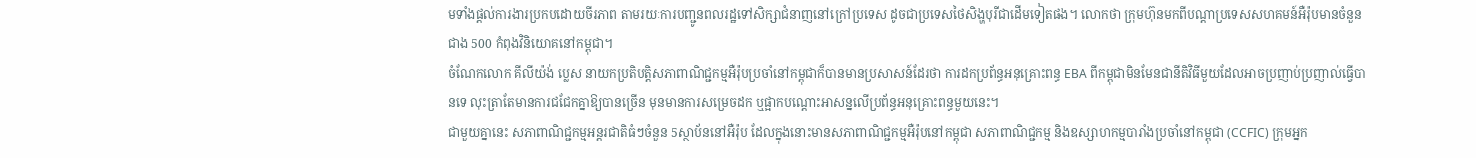មទាំងផ្តល់ការងារប្រកបដោយចីរភាព តាមរយៈការបញ្ជូនពលរដ្ឋទៅសិក្សាជំនាញនៅក្រៅប្រទេស ដូចជាប្រទេសថៃសិង្ហបុរីជាដើមទៀតផង។ លោកថា ក្រុមហ៊ុនមកពីបណ្តាប្រទេសសហគមន៍អឺរ៉ុបមានចំនួនជាង 500 កំពុងវិនិយោគនៅកម្ពុជា។
ចំណែកលោក គីលីយ៉ង់ ប្លេស នាយកប្រតិបត្តិសភាពាណិជ្ជកម្មអឺរ៉ុបប្រចាំនៅកម្ពុជាក៏បានមានប្រសាសន៍ដែរថា ការដកប្រព័ន្ធអនុគ្រោះពន្ធ EBA ពីកម្ពុជាមិនមែនជានីតិវិធីមួយដែលអាចប្រញាប់ប្រញាល់ធ្វើបានទេ លុះត្រាតែមានការជជែកគ្នាឱ្យបានច្រើន មុនមានការសម្រេចដក ឬផ្អាកបណ្តោះអាសន្នលើប្រព័ន្ធអនុគ្រោះពន្ធមួយនេះ។
ជាមួយគ្នានេះ សភាពាណិជ្ជកម្មអន្តរជាតិធំៗចំនួន 5ស្ថាប័ននៅអឺរ៉ុប ដែលក្នុងនោះមានសភាពាណិជ្ជកម្មអឺរ៉ុបនៅកម្ពុជា សភាពាណិជ្ជកម្ម និងឧស្សាហកម្មបារាំងប្រចាំនៅកម្ពុជា (CCFIC) ក្រុមអ្នក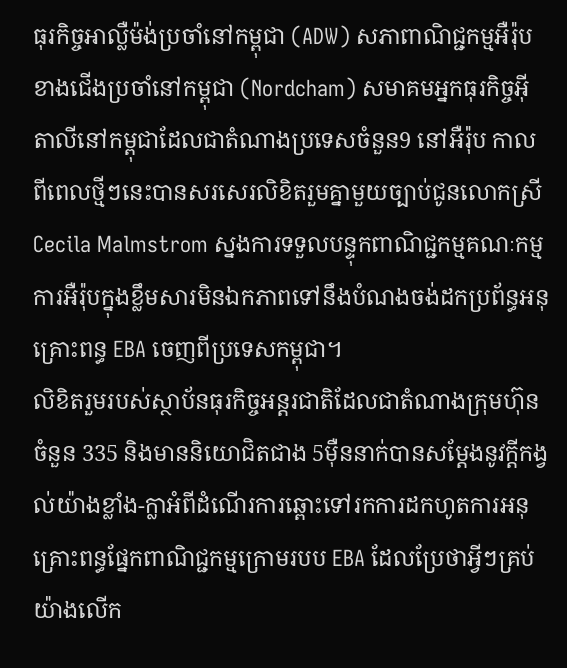ធុរកិច្ចអាល្លឺម៉ង់ប្រចាំនៅកម្ពុជា (ADW) សភាពាណិជ្ជកម្មអឺរ៉ុបខាងជើងប្រចាំនៅកម្ពុជា (Nordcham) សមាគមអ្នកធុរកិច្ចអុីតាលីនៅកម្ពុជាដែលជាតំណាងប្រទេសចំនួន9 នៅអឺរ៉ុប កាលពីពេលថ្មីៗនេះបានសរសេរលិខិតរួមគ្នាមួយច្បាប់ជូនលោកស្រី Cecila Malmstrom ស្នងការទទួលបន្ទុកពាណិជ្ជកម្មគណៈកម្មការអឺរ៉ុបក្នុងខ្លឹមសារមិនឯកភាពទៅនឹងបំណងចង់ដកប្រព័ន្ធអនុគ្រោះពន្ធ EBA ចេញពីប្រទេសកម្ពុជា។
លិខិតរួមរបស់ស្ថាប័នធុរកិច្ចអន្តរជាតិដែលជាតំណាងក្រុមហ៊ុនចំនួន 335 និងមាននិយោជិតជាង 5ម៉ឺននាក់បានសម្តែងនូវក្តីកង្វល់យ៉ាងខ្លាំង-ក្លាអំពីដំណើរការឆ្ពោះទៅរកការដកហូតការអនុគ្រោះពន្ធផ្នែកពាណិជ្ជកម្មក្រោមរបប EBA ដែលប្រែថាអ្វីៗគ្រប់យ៉ាងលើក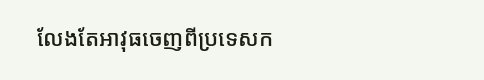លែងតែអាវុធចេញពីប្រទេសក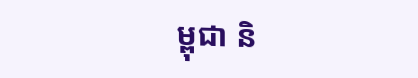ម្ពុជា និ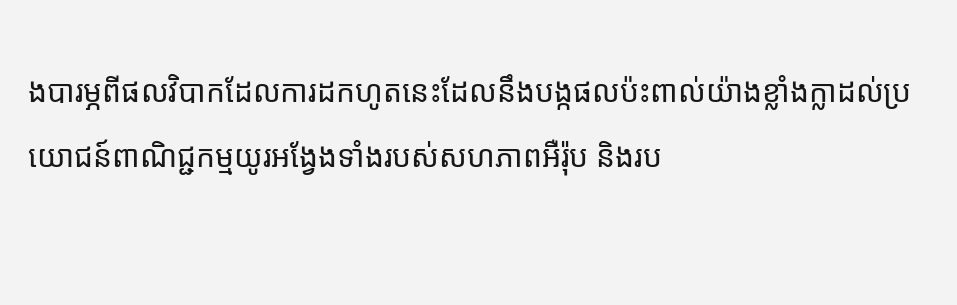ងបារម្ភពីផលវិបាកដែលការដកហូតនេះដែលនឹងបង្កផលប៉ះពាល់យ៉ាងខ្លាំងក្លាដល់ប្រយោជន៍ពាណិជ្ជកម្មយូរអង្វែងទាំងរបស់សហភាពអឺរ៉ុប និងរប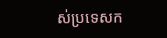ស់ប្រទេសក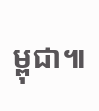ម្ពុជា៕